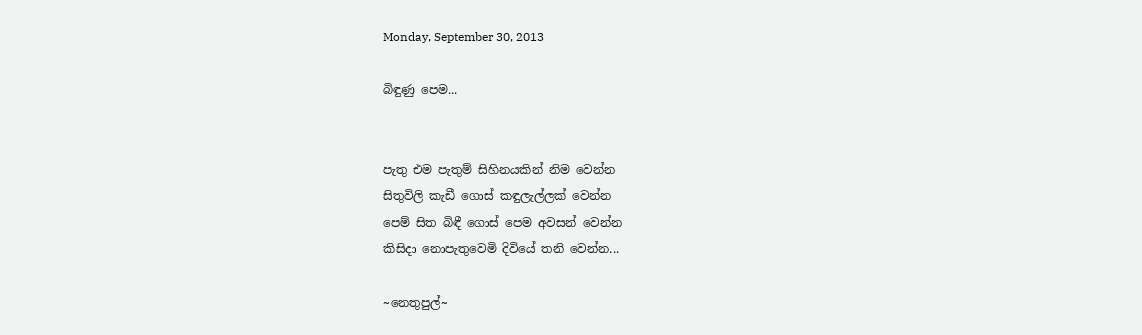Monday, September 30, 2013

බිඳුණු පෙම...


පැතු එම පැතුම් සිහිනයකින් නිම වෙන්න
සිතුවිලි කැඩී ගොස් කඳුලැල්ලක් වෙන්න
පෙම් සිත බිඳී ගොස් පෙම අවසන් වෙන්න
කිසිදා නොපැතුවෙමි දිවියේ තනි වෙන්න...

~නෙතුපුල්~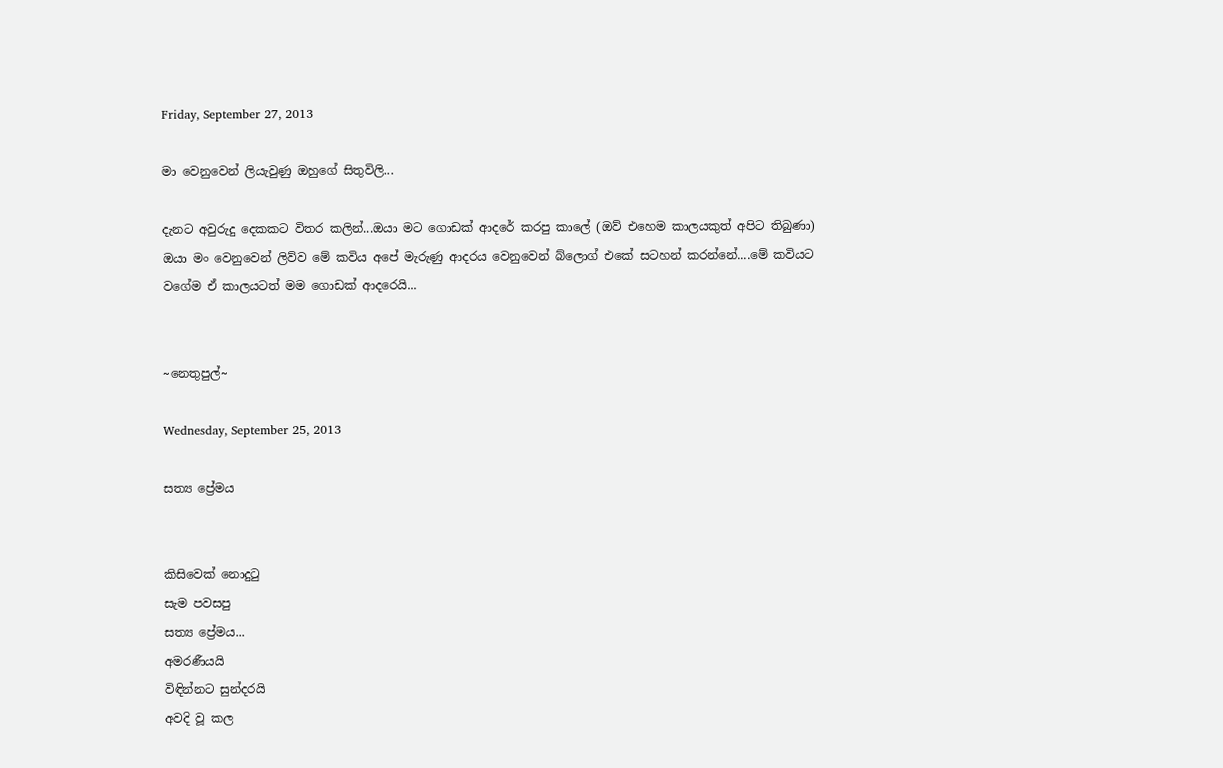Friday, September 27, 2013

මා වෙනුවෙන් ලියැවුණු ඔහුගේ සිතුවිලි...

දැනට අවුරුදු දෙකකට විතර කලින්...ඔයා මට ගොඩක් ආදරේ කරපු කාලේ (ඔව් එහෙම කාලයකුත් අපිට තිබුණා) ඔයා මං වෙනුවෙන් ලිව්ව මේ කවිය අපේ මැරුණු ආදරය වෙනුවෙන් බ්ලොග් එකේ සටහන් කරන්නේ....මේ කවියට වගේම ඒ කාලයටත් මම ගොඩක් ආදරෙයි...


~නෙතුපුල්~

Wednesday, September 25, 2013

සත්‍ය ප්‍රේමය


කිසිවෙක් නොදුටු
සැම පවසපු
සත්‍ය ප්‍රේමය...
අමරණීයයි
විඳින්නට සුන්දරයි
අවදි වූ කල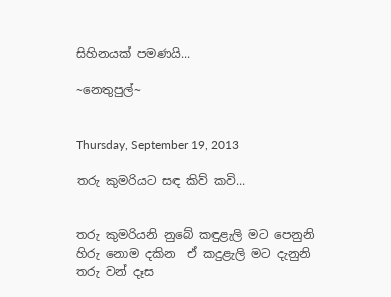සිහිනයක් පමණයි...

~නෙතුපුල්~


Thursday, September 19, 2013

තරු කුමරියට සඳ කිව් කවි...


තරු කුමරියනි නුබේ කඳුළැලි මට පෙනුනි
හිරු නොම දකින  ඒ කදුළැලි මට දැනුනි
තරු වන් දෑස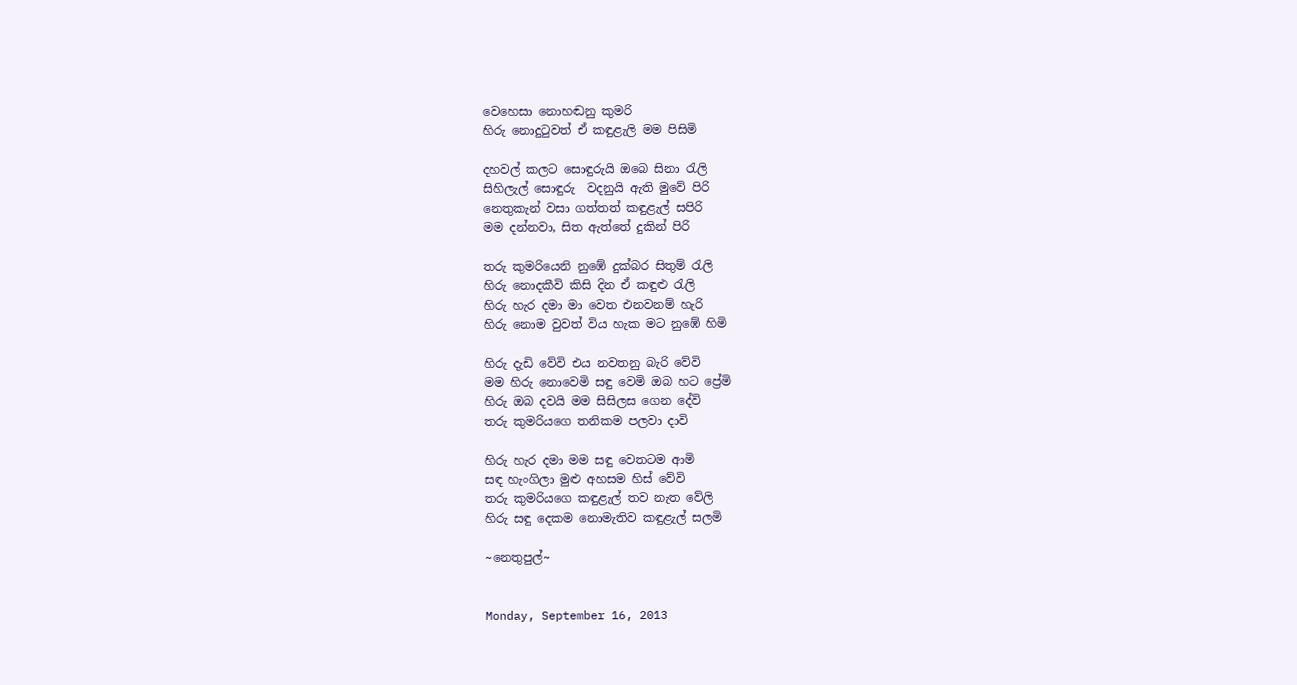වෙහෙසා නොහඬනු කුමරි
හිරු නොදුටුවත් ඒ කඳුළැලි මම පිසිමි

දහවල් කලට සොඳුරුයි ඔබෙ සිනා රැලි
සිහිලැල් සොඳුරු  වදනුයි ඇති මුවේ පිරි
නෙතුකැන් වසා ගත්තත් කඳුළැල් සපිරි
මම දන්නවා, සිත ඇත්තේ දුකින් පිරි

තරු කුමරියෙනි නුඹේ දුක්බර සිතුම් රැලි
හිරු නොදකීවි කිසි දින ඒ කඳුළු රැලි
හිරු හැර දමා මා වෙත එනවනම් හැරි
හිරු නොම වුවත් විය හැක මට නුඹේ හිමි

හිරු දැඩි වේවි එය නවතනු බැරි වේවි
මම හිරු නොවෙමි සඳු වෙමි ඔබ හට ප්‍රේමි
හිරු ඔබ දවයි මම සිසිලස ගෙන දේවි
තරු කුමරියගෙ තනිකම පලවා දාවි

හිරු හැර දමා මම සඳු වෙතටම ආමි
සඳ හැංගිලා මුළු අහසම හිස් වේවි
තරු කුමරියගෙ කඳුළැල් තව නැත වේලි
හිරු සඳු දෙකම නොමැතිව කඳුළැල් සලමි

~නෙතුපුල්~


Monday, September 16, 2013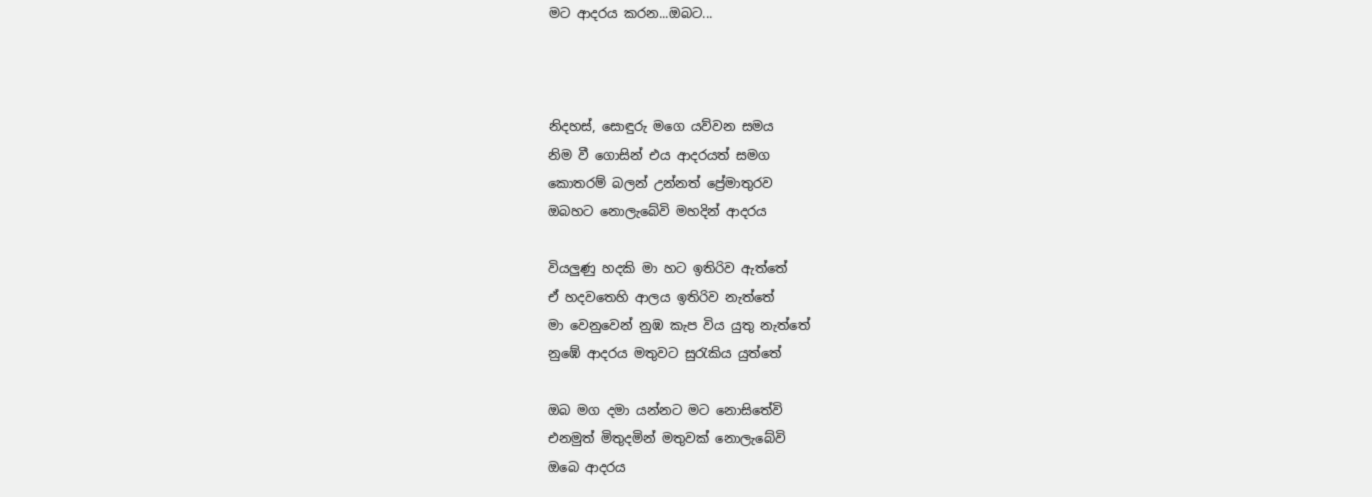මට ආදරය කරන...ඔබට...



නිදහස්, සොඳුරු මගෙ යව්වන සමය
නිම වී ගොසින් එය ආදරයත් සමග
කොතරම් බලන් උන්නත් ප්‍රේමාතුරව
ඔබහට නොලැබේවි මහදින් ආදරය

වියලුණු හදකි මා හට ඉතිරිව ඇත්තේ
ඒ හදවතෙහි ආලය ඉතිරිව නැත්තේ
මා වෙනුවෙන් නුඹ කැප විය යුතු නැත්තේ
නුඹේ ආදරය මතුවට සුරැකිය යුත්තේ

ඔබ මග දමා යන්නට මට නොසිතේවි
එනමුත් මිතුදමින් මතුවක් නොලැබේවි
ඔබෙ ආදරය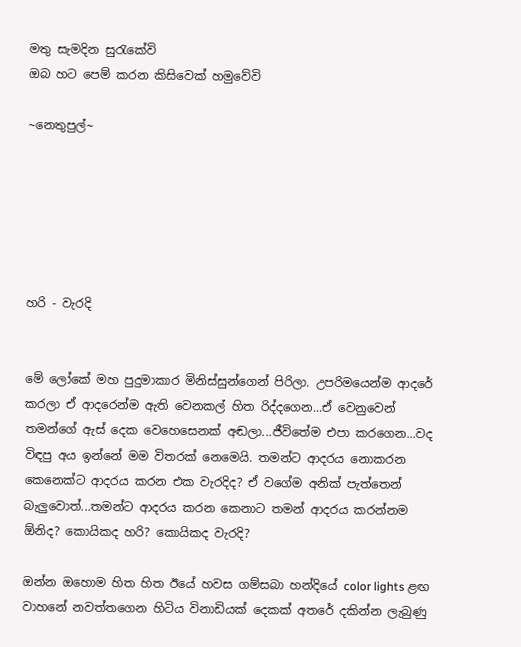මතු සැමදින සුරැකේවි
ඔබ හට පෙම් කරන කිසිවෙක් හමුවේවි

~නෙතුපුල්~






හරි - වැරදි


මේ ලෝකේ මහ පුදුමාකාර මිනිස්සුන්ගෙන් පිරිලා. උපරිමයෙන්ම ආදරේ කරලා ඒ ආදරෙන්ම ඇති වෙනකල් හිත රිද්දගෙන...ඒ වෙනුවෙන් තමන්ගේ ඇස් දෙක වෙහෙසෙනක් අඬලා...ජීවිතේම එපා කරගෙන...වද විඳපු අය ඉන්නේ මම විතරක් නෙමෙයි. තමන්ට ආදරය නොකරන කෙනෙක්ට ආදරය කරන එක වැරදිද? ඒ වගේම අනික් පැත්තෙන් බැලුවොත්...තමන්ට ආදරය කරන කෙනාට තමන් ආදරය කරන්නම ඕනිද? කොයිකද හරි? කොයිකද වැරදි?

ඔන්න ඔහොම හිත හිත ඊයේ හවස ගම්සබා හන්දියේ color lights ළඟ වාහනේ නවත්තගෙන හිටිය විනාඩියක් දෙකක් අතරේ දකින්න ලැබුණු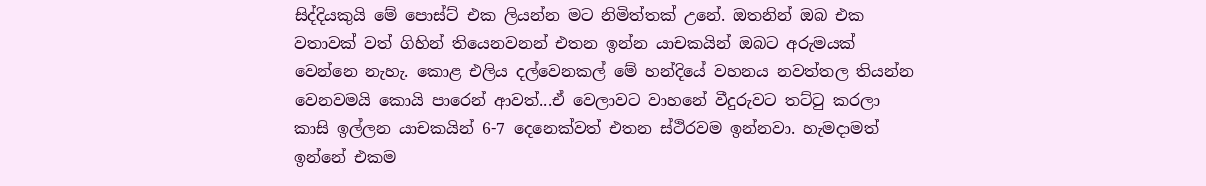සිද්දියකුයි මේ පොස්ට් එක ලියන්න මට නිමිත්තක් උනේ. ඔතනින් ඔබ එක වතාවක් වත් ගිහින් තියෙනවනන් එතන ඉන්න යාචකයින් ඔබට අරුමයක් වෙන්නෙ නැහැ. කොළ එලිය දල්වෙනකල් මේ හන්දියේ වහනය නවත්තල තියන්න වෙනවමයි කොයි පාරෙන් ආවත්...ඒ වෙලාවට වාහනේ වීදුරුවට තට්ටු කරලා කාසි ඉල්ලන යාචකයින් 6-7 දෙනෙක්වත් එතන ස්ථිරවම ඉන්නවා. හැමදාමත් ඉන්නේ එකම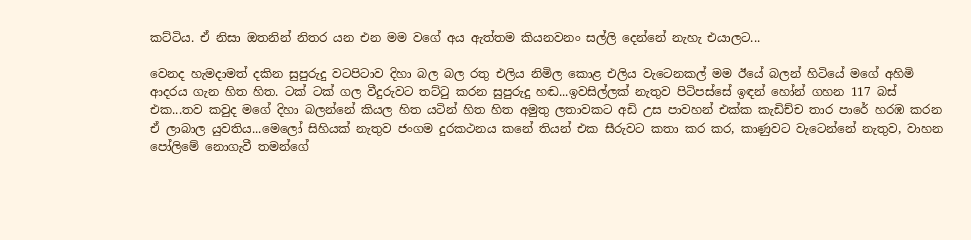කට්ටිය. ඒ නිසා ඔතනින් නිතර යන එන මම වගේ අය ඇත්තම කියනවනං සල්ලි දෙන්නේ නැහැ එයාලට...

වෙනද හැමදාමත් දකින සුපුරුදු වටපිටාව දිහා බල බල රතු එලිය නිමිල කොළ එලිය වැටෙනකල් මම ඊයේ බලන් හිටියේ මගේ අහිමි ආදරය ගැන හිත හිත. ටක් ටක් ගල වීදුරුවට තට්ටු කරන සුපුරුදු හඬ...ඉවසිල්ලක් නැතුව පිටිපස්සේ ඉඳන් හෝන් ගහන 117 බස් එක...තව කවුද මගේ දිහා බලන්නේ කියල හිත යටින් හිත හිත අමුතු ලතාවකට අඩි උස පාවහන් එක්ක කැඩිච්ච තාර පාරේ හරඹ කරන ඒ ලාබාල යුවතිය...මෙලෝ සිහියක් නැතුව ජංගම දුරකථනය කනේ තියන් එක සීරුවට කතා කර කර, කාණුවට වැටෙන්නේ නැතුව, වාහන පෝලිමේ නොගැවී තමන්ගේ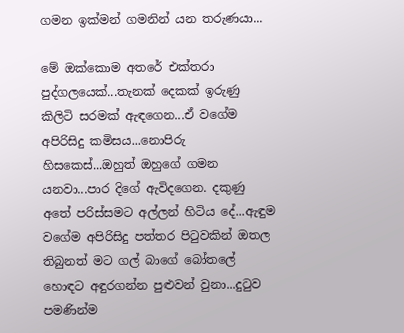ගමන ඉක්මන් ගමනින් යන තරුණයා...

මේ ඔක්කොම අතරේ එක්තරා පුද්ගලයෙක්...තැනක් දෙකක් ඉරුණු කිලිටි සරමක් ඇඳගෙන...ඒ වගේම අපිරිසිදු කමිසය...නොපිරු හිසකෙස්...ඔහුත් ඔහුගේ ගමන යනවා...පාර දිගේ ඇවිදගෙන. දකුණු අතේ පරිස්සමට අල්ලන් හිටිය දේ...ඇඳුම වගේම අපිරිසිදු පත්තර පිටුවකින් ඔතල තිබුනත් මට ගල් බාගේ බෝතලේ හොඳට අඳුරගන්න පුළුවන් වුනා...දුටුව පමණින්ම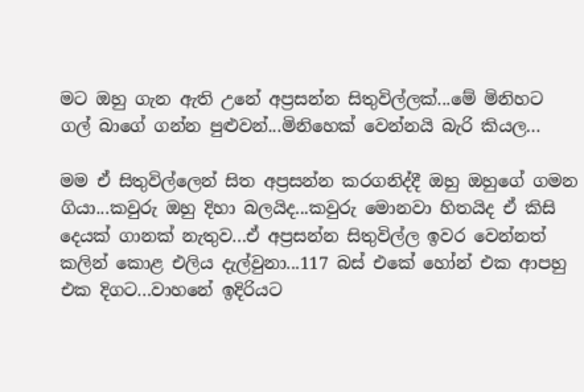මට ඔහු ගැන ඇති උනේ අප්‍රසන්න සිතුවිල්ලක්...මේ මිනිහට ගල් බාගේ ගන්න පුළුවන්...මිනිහෙක් වෙන්නයි බැරි කියල...

මම ඒ සිතුවිල්ලෙන් සිත අප්‍රසන්න කරගනිද්දී ඔහු ඔහුගේ ගමන ගියා...කවුරු ඔහු දිහා බලයිද...කවුරු මොනවා හිතයිද ඒ කිසි දෙයක් ගානක් නැතුව...ඒ අප්‍රසන්න සිතුවිල්ල ඉවර වෙන්නත් කලින් කොළ එලිය දැල්වුනා...117 බස් එකේ හෝන් එක ආපහු එක දිගට...වාහනේ ඉදිරියට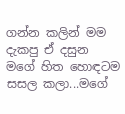ගන්න කලින් මම දැකපු ඒ දසුන මගේ හිත හොඳටම සසල කලා...මගේ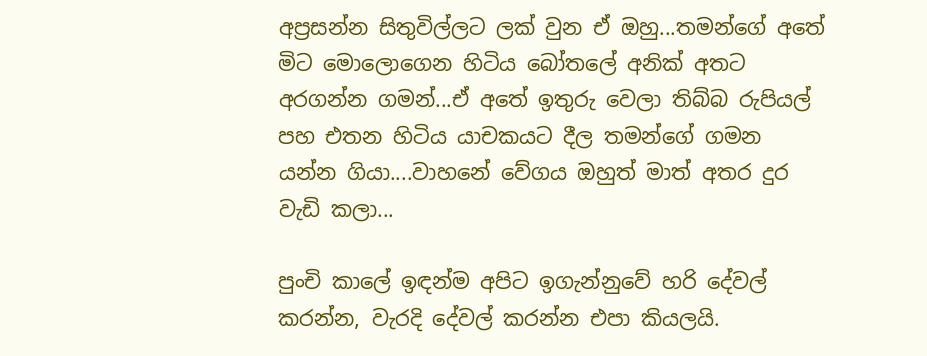අප්‍රසන්න සිතුවිල්ලට ලක් වුන ඒ ඔහු...තමන්ගේ අතේ මිට මොලොගෙන හිටිය බෝතලේ අනික් අතට අරගන්න ගමන්...ඒ අතේ ඉතුරු වෙලා තිබ්බ රුපියල් පහ එතන හිටිය යාචකයට දීල තමන්ගේ ගමන යන්න ගියා....වාහනේ වේගය ඔහුත් මාත් අතර දුර වැඩි කලා...

පුංචි කාලේ ඉඳන්ම අපිට ඉගැන්නුවේ හරි දේවල් කරන්න, වැරදි දේවල් කරන්න එපා කියලයි.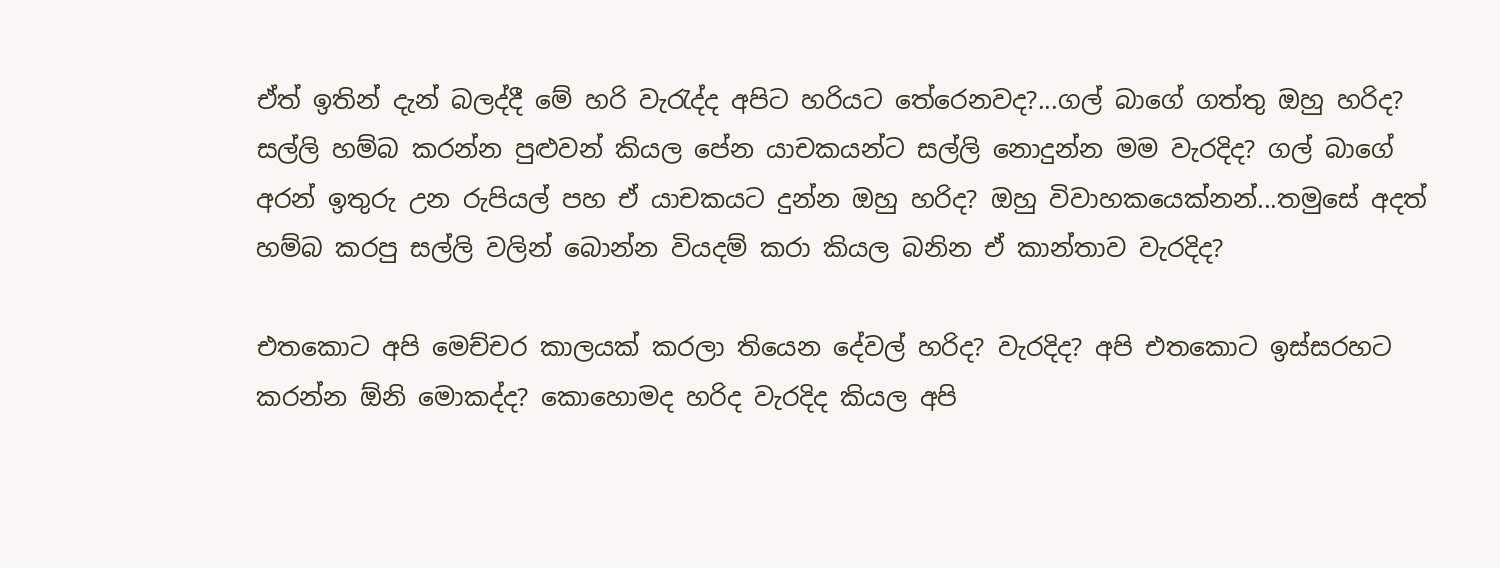ඒත් ඉතින් දැන් බලද්දී මේ හරි වැරැද්ද අපිට හරියට තේරෙනවද?...ගල් බාගේ ගත්තු ඔහු හරිද? සල්ලි හම්බ කරන්න පුළුවන් කියල පේන යාචකයන්ට සල්ලි නොදුන්න මම වැරදිද? ගල් බාගේ අරන් ඉතුරු උන රුපියල් පහ ඒ යාචකයට දුන්න ඔහු හරිද? ඔහු විවාහකයෙක්නන්...තමුසේ අදත් හම්බ කරපු සල්ලි වලින් බොන්න වියදම් කරා කියල බනින ඒ කාන්තාව වැරදිද?

එතකොට අපි මෙච්චර කාලයක් කරලා තියෙන දේවල් හරිද? වැරදිද? අපි එතකොට ඉස්සරහට කරන්න ඕනි මොකද්ද? කොහොමද හරිද වැරදිද කියල අපි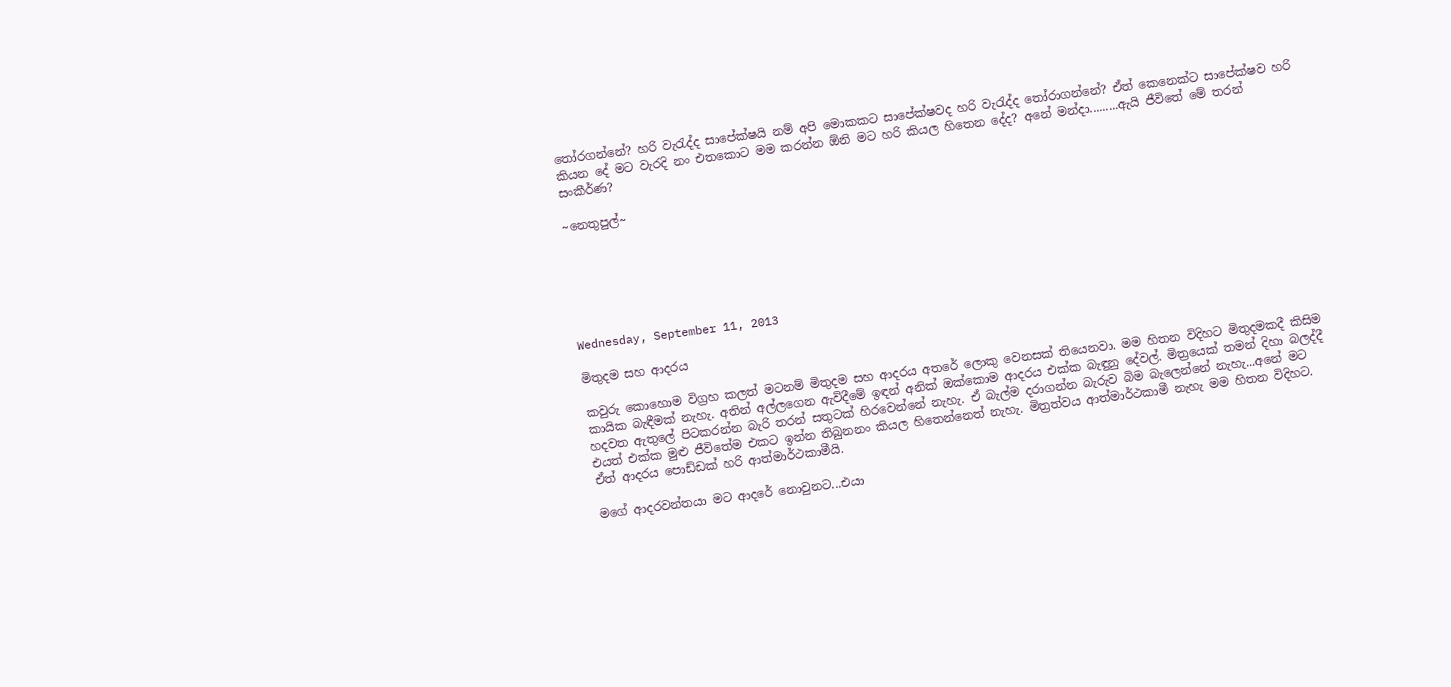තෝරගන්නේ? හරි වැරැද්ද සාපේක්ෂයි නම් අපි මොකකට සාපේක්ෂවද හරි වැරැද්ද තෝරාගන්නේ? ඒත් කෙනෙක්ට සාපේක්ෂව හරි කියන දේ මට වැරදි නං එතකොට මම කරන්න ඕනි මට හරි කියල හිතෙන දේද? අනේ මන්දා.........ඇයි ජීවිතේ මේ තරන් සංකීර්ණ?

~නෙතුපුල්~






Wednesday, September 11, 2013

මිතුදම සහ ආදරය

කවුරු කොහොම විග්‍රහ කලත් මටනම් මිතුදම සහ ආදරය අතරේ ලොකු වෙනසක් තියෙනවා. මම හිතන විදිහට මිතුදමකදී කිසිම කායික බැඳීමක් නැහැ. අතින් අල්ලගෙන ඇවිදීමේ ඉඳන් අනික් ඔක්කොම ආදරය එක්ක බැඳුනු දේවල්. මිත්‍රයෙක් තමන් දිහා බලද්දී හදවත ඇතුලේ පිටකරන්න බැරි තරන් සතුටක් හිරවෙන්නේ නැහැ. ඒ බැල්ම දරාගන්න බැරුව බිම බැලෙන්නේ නැහැ...අනේ මට එයත් එක්ක මුළු ජීවිතේම එකට ඉන්න තිබුනනං කියල හිතෙන්නෙත් නැහැ. මිත්‍රත්වය ආත්මාර්ථකාමී නැහැ මම හිතන විදිහට. ඒත් ආදරය පොඩ්ඩක් හරි ආත්මාර්ථකාමීයි.

මගේ ආදරවන්තයා මට ආදරේ නොවුනට...එයා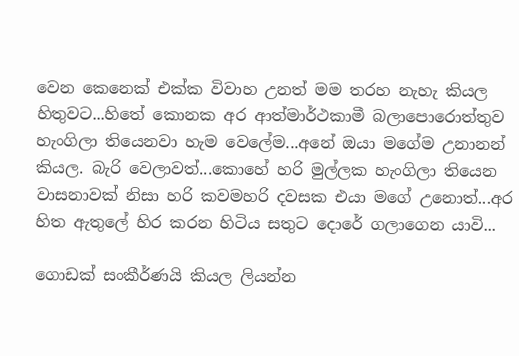වෙන කෙනෙක් එක්ක විවාහ උනත් මම තරහ නැහැ කියල හිතුවට...හිතේ කොනක අර ආත්මාර්ථකාමී බලාපොරොත්තුව හැංගිලා තියෙනවා හැම වෙලේම...අනේ ඔයා මගේම උනානන් කියල. බැරි වෙලාවත්...කොහේ හරි මුල්ලක හැංගිලා තියෙන වාසනාවක් නිසා හරි කවමහරි දවසක එයා මගේ උනොත්...අර හිත ඇතුලේ හිර කරන හිටිය සතුට දොරේ ගලාගෙන යාවි...

ගොඩක් සංකීර්ණයි කියල ලියන්න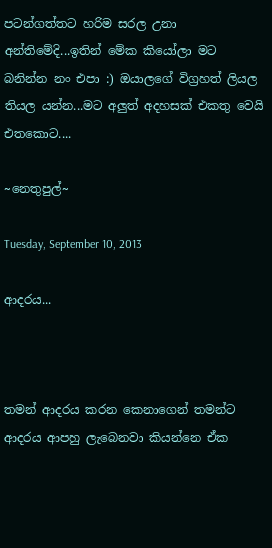පටන්ගත්තට හරිම සරල උනා අන්තිමේදි...ඉතින් මේක කියෝලා මට බනින්න නං එපා :) ඔයාලගේ විග්‍රහත් ලියල තියල යන්න...මට අලුත් අදහසක් එකතු වෙයි එතකොට....

~නෙතුපුල්~

Tuesday, September 10, 2013

ආදරය...



තමන් ආදරය කරන කෙනාගෙන් තමන්ට ආදරය ආපහු ලැබෙනවා කියන්නෙ ඒක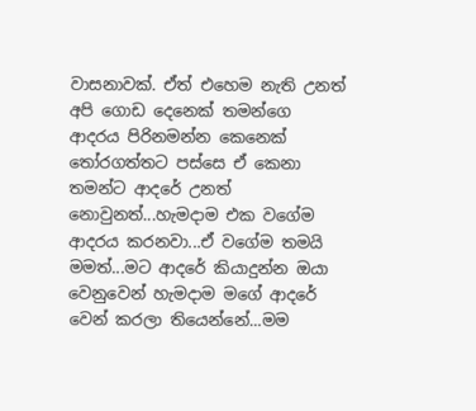වාසනාවක්. ඒත් එහෙම නැති උනත් අපි ගොඩ දෙනෙක් තමන්ගෙ ආදරය පිරිනමන්න කෙනෙක් තෝරගත්තට පස්සෙ ඒ කෙනා තමන්ට ආදරේ උනත් නොවුනත්...හැමදාම එක වගේම ආදරය කරනවා...ඒ වගේම තමයි මමත්...මට ආදරේ කියාදුන්න ඔයා වෙනුවෙන් හැමදාම මගේ ආදරේ වෙන් කරලා තියෙන්නේ...මම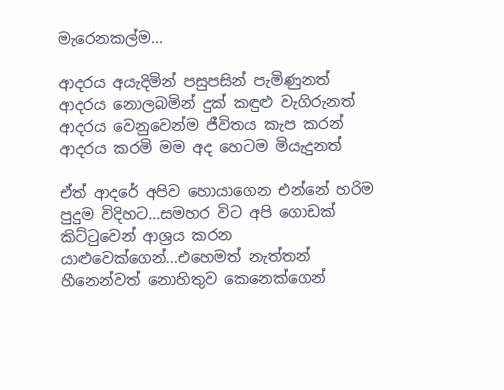මැරෙනකල්ම...

ආදරය අයැදිමින් පසුපසින් පැමිණුනත්
ආදරය නොලබමින් දුක් කඳුළු වැගිරුනත්
ආදරය වෙනුවෙන්ම ජීවිතය කැප කරන්
ආදරය කරමි මම අද හෙටම මියැදුනත්

ඒත් ආදරේ අපිව හොයාගෙන එන්නේ හරිම පුදුම විදිහට...සමහර විට අපි ගොඩක් කිට්ටුවෙන් ආශ්‍රය කරන යාළුවෙක්ගෙන්...එහෙමත් නැත්තන් හීනෙන්වත් නොහිතුව කෙනෙක්ගෙන්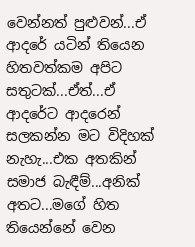වෙන්නත් පුළුවන්...ඒ ආදරේ යටින් තියෙන හිතවත්කම අපිට සතුටක්...ඒත්...ඒ ආදරේට ආදරෙන් සලකන්න මට විදිහක් නැහැ...එක අතකින් සමාජ බැඳීම්...අනික් අතට...මගේ හිත තියෙන්නේ වෙන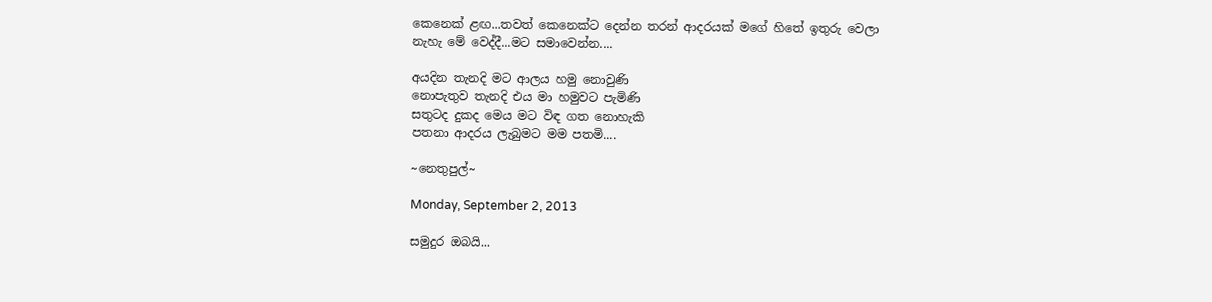කෙනෙක් ළඟ...තවත් කෙනෙක්ට දෙන්න තරන් ආදරයක් මගේ හිතේ ඉතුරු වෙලා නැහැ මේ වෙද්දී...මට සමාවෙන්න....

අයදින තැනදි මට ආලය හමු නොවුණි
නොපැතුව තැනදි එය මා හමුවට පැමිණි
සතුටද දුකද මෙය මට විඳ ගත නොහැකි
පතනා ආදරය ලැබුමට මම පතමි....

~නෙතුපුල්~

Monday, September 2, 2013

සමුදුර ඔබයි...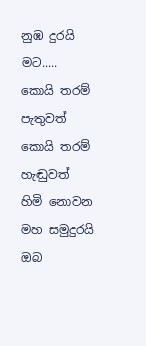නුඹ දුරයි මට.....
කොයි තරම් පැතුවත්
කොයි තරම් හැඬුවත්
හිමි නොවන මහ සමුදුරයි ඔබ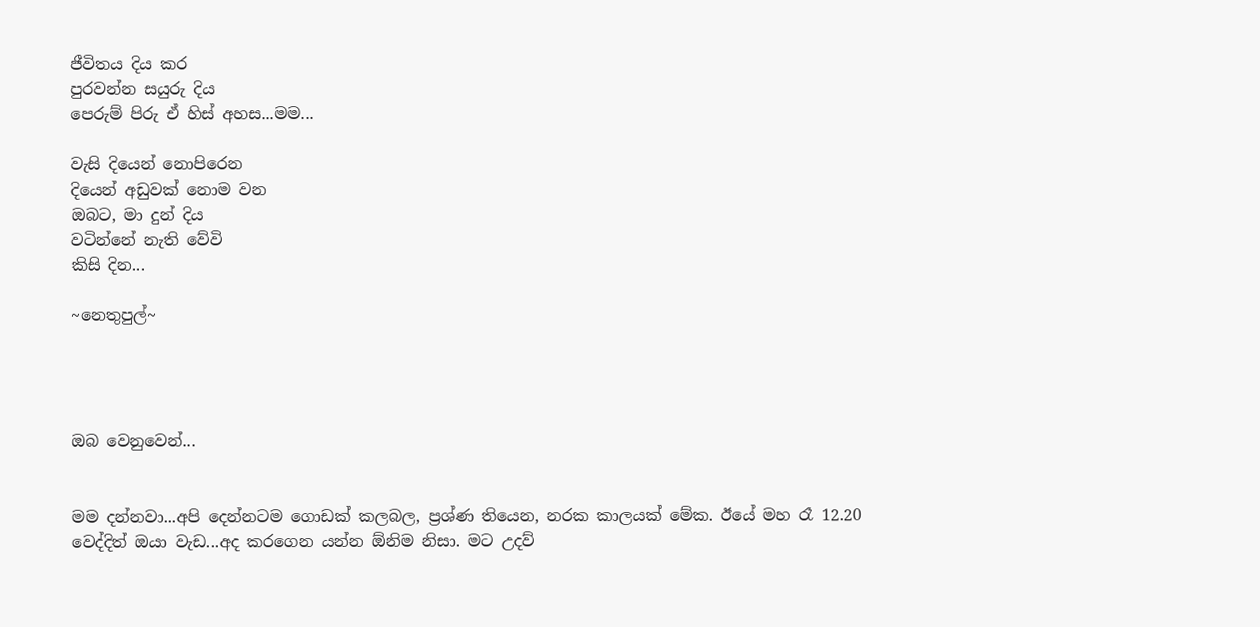ජීවිතය දිය කර
පුරවන්න සයුරු දිය
පෙරුම් පිරු ඒ හිස් අහස...මම...

වැසි දියෙන් නොපිරෙන
දියෙන් අඩුවක් නොම වන
ඔබට, මා දුන් දිය
වටින්නේ නැති වේවි
කිසි දින...

~නෙතුපුල්~




ඔබ වෙනුවෙන්...


මම දන්නවා...අපි දෙන්නටම ගොඩක් කලබල, ප්‍රශ්ණ තියෙන, නරක කාලයක් මේක. ඊයේ මහ රෑ 12.20 වෙද්දිත් ඔයා වැඩ...අද කරගෙන යන්න ඕනිම නිසා. මට උදව්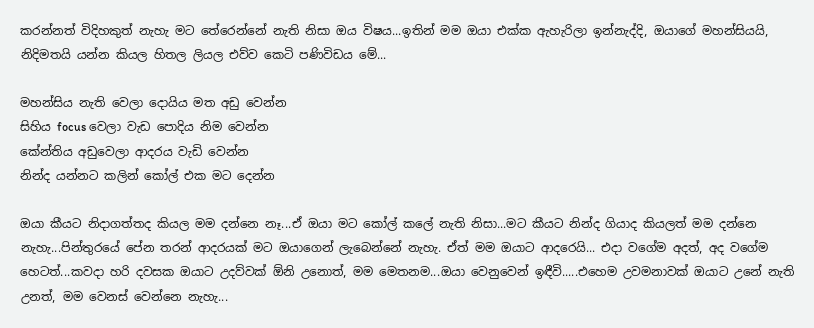කරන්නත් විදිහකුත් නැහැ මට තේරෙන්නේ නැති නිසා ඔය විෂය...ඉතින් මම ඔයා එක්ක ඇහැරිලා ඉන්නැද්දි, ඔයාගේ මහන්සියයි, නිදිමතයි යන්න කියල හිතල ලියල එව්ව කෙටි පණිවිඩය මේ...

මහන්සිය නැති වෙලා දොයිය මත අඩු වෙන්න
සිහිය focus වෙලා වැඩ පොදිය නිම වෙන්න
කේන්තිය අඩුවෙලා ආදරය වැඩි වෙන්න
නින්ද යන්නට කලින් කෝල් එක මට දෙන්න

ඔයා කීයට නිදාගත්තද කියල මම දන්නෙ නෑ...ඒ ඔයා මට කෝල් කලේ නැති නිසා...මට කීයට නින්ද ගියාද කියලත් මම දන්නෙ නැහැ...පින්තුරයේ පේන තරන් ආදරයක් මට ඔයාගෙන් ලැබෙන්නේ නැහැ. ඒත් මම ඔයාට ආදරෙයි... එදා වගේම අදත්, අද වගේම හෙටත්...කවදා හරි දවසක ඔයාට උදව්වක් ඕනි උනොත්, මම මෙතනම...ඔයා වෙනුවෙන් ඉඳීවි.....එහෙම උවමනාවක් ඔයාට උනේ නැති උනත්, මම වෙනස් වෙන්නෙ නැහැ...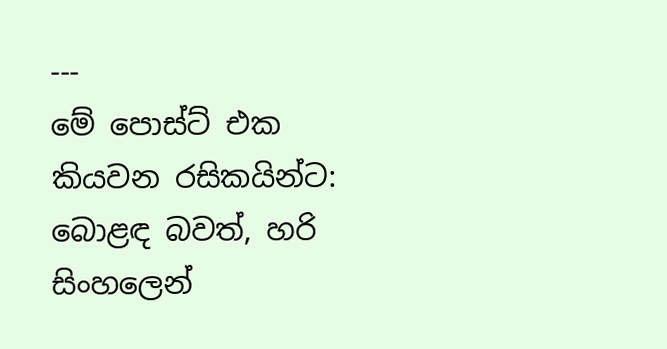---
මේ පොස්ට් එක කියවන රසිකයින්ට:
බොළඳ බවත්, හරි සිංහලෙන්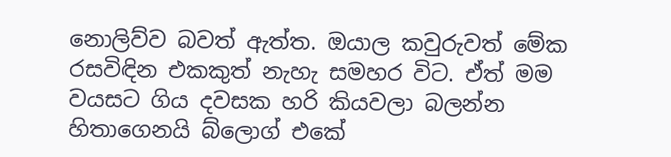නොලිව්ව බවත් ඇත්ත. ඔයාල කවුරුවත් මේක රසවිඳින එකකුත් නැහැ සමහර විට. ඒත් මම වයසට ගිය දවසක හරි කියවලා බලන්න හිතාගෙනයි බ්ලොග් එකේ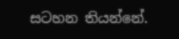සටහන තියන්නේ.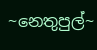~නෙතුපුල්~